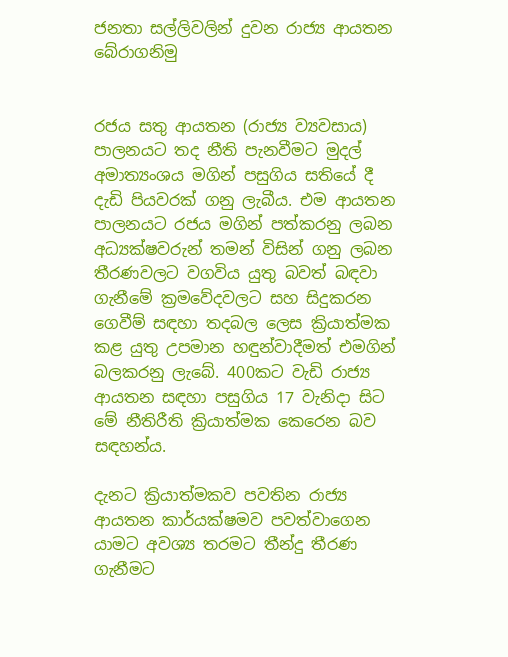ජනතා සල්ලිවලින් දුවන රාජ්‍ය ආයතන බේරාගනිමු


රජය සතු ආයතන (රාජ්‍ය ව්‍යවසාය) පාලනයට තද නීති පැනවීමට මුදල් අමාත්‍යංශය මගින් පසුගිය සතියේ දී දැඩි පියවරක් ගනු ලැබීය. එම ආයතන පාලනයට රජය මගින් පත්කරනු ලබන අධ්‍යක්ෂවරුන් තමන් විසින් ගනු ලබන තීරණවලට වගවිය යුතු බවත් බඳවා ගැනීමේ ක්‍රමවේදවලට සහ සිදුකරන ගෙවීම් සඳහා තදබල ලෙස ක්‍රියාත්මක කළ යුතු උපමාන හඳුන්වාදීමත් එමගින් බලකරනු ලැබේ. 400කට වැඩි රාජ්‍ය ආයතන සඳහා පසුගිය 17 වැනිදා සිට මේ නීතිරීති ක්‍රියාත්මක කෙරෙන බව සඳහන්ය.

දැනට ක්‍රියාත්මකව පවතින රාජ්‍ය ආයතන කාර්යක්ෂමව පවත්වාගෙන යාමට අවශ්‍ය තරමට තීන්දු තීරණ ගැනීමට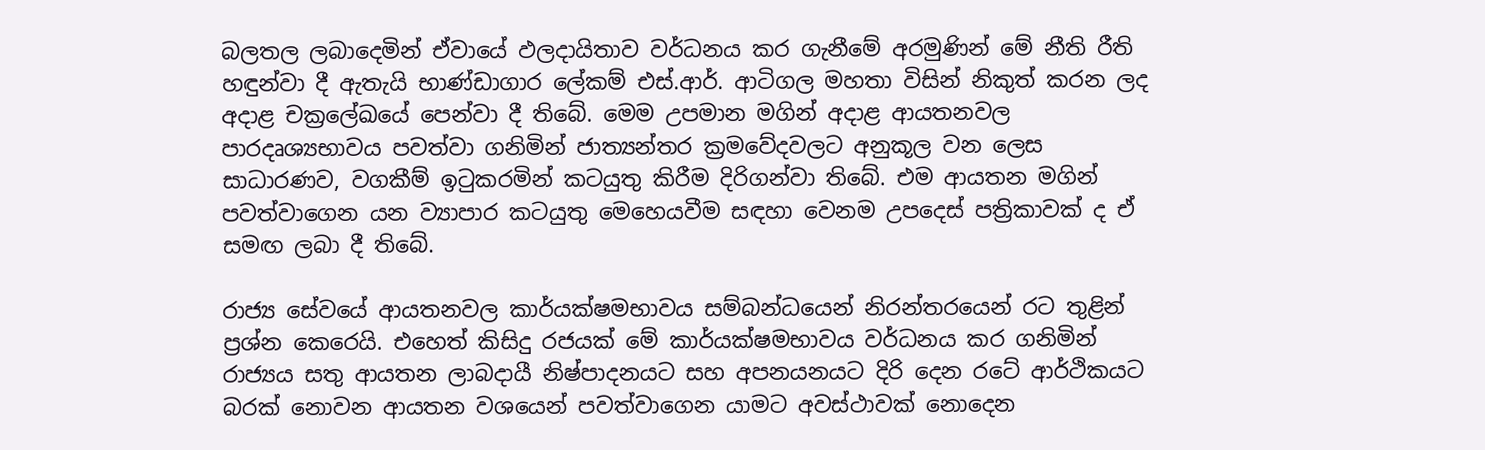බලතල ලබාදෙමින් ඒවායේ ඵලදායිතාව වර්ධනය කර ගැනීමේ අරමුණින් මේ නීති රීති හඳුන්වා දී ඇතැයි භාණ්ඩාගාර ලේකම් එස්.ආර්. ආටිගල මහතා විසින් නිකුත් කරන ලද අදාළ චක්‍රලේඛයේ පෙන්වා දී තිබේ. මෙම උපමාන මගින් අදාළ ආයතනවල පාරදෘශ්‍යභාවය පවත්වා ගනිමින් ජාත්‍යන්තර ක්‍රමවේදවලට අනුකූල වන ලෙස සාධාරණව, වගකීම් ඉටුකරමින් කටයුතු කිරීම දිරිගන්වා තිබේ. එම ආයතන මගින් පවත්වාගෙන යන ව්‍යාපාර කටයුතු මෙහෙයවීම සඳහා වෙනම උපදෙස් පත්‍රිකාවක් ද ඒ සමඟ ලබා දී තිබේ.

රාජ්‍ය සේවයේ ආයතනවල කාර්යක්ෂමභාවය සම්බන්ධයෙන් නිරන්තරයෙන් රට තුළින් ප්‍රශ්න කෙරෙයි. එහෙත් කිසිදු රජයක් මේ කාර්යක්ෂමභාවය වර්ධනය කර ගනිමින් රාජ්‍යය සතු ආයතන ලාබදායී නිෂ්පාදනයට සහ අපනයනයට දිරි දෙන රටේ ආර්ථිකයට බරක් නොවන ආයතන වශයෙන් පවත්වාගෙන යාමට අවස්ථාවක් නොදෙන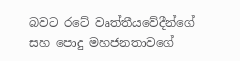බවට රටේ වෘත්තීයවේදීන්ගේ සහ පොදු මහජනතාවගේ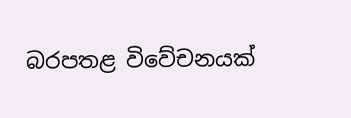බරපතළ විවේචනයක්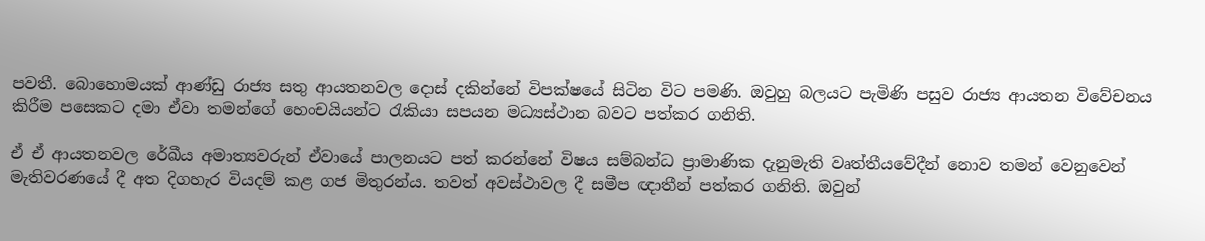පවතී. බොහොමයක් ආණ්ඩු රාජ්‍ය සතු ආයතනවල දොස් දකින්නේ විපක්ෂයේ සිටින විට පමණි. ඔවුහු බලයට පැමිණි පසුව රාජ්‍ය ආයතන විවේචනය කිරීම පසෙකට දමා ඒවා තමන්ගේ හෙංචයියන්ට රැකියා සපයන මධ්‍යස්ථාන බවට පත්කර ගනිති.

ඒ ඒ ආයතනවල රේඛීය අමාත්‍යවරුන් ඒවායේ පාලනයට පත් කරන්නේ විෂය සම්බන්ධ ප්‍රාමාණික දැනුමැති වෘත්තීයවේදීන් නොව තමන් වෙනුවෙන් මැතිවරණයේ දී අත දිගහැර වියදම් කළ ගජ මිතුරන්ය. තවත් අවස්ථාවල දී සමීප ඥාතීන් පත්කර ගනිති. ඔවුන්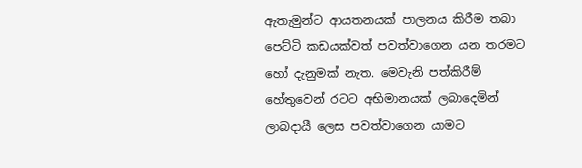ඇතැමුන්ට ආයතනයක් පාලනය කිරීම තබා පෙට්ටි කඩයක්වත් පවත්වාගෙන යන තරමට හෝ දැනුමක් නැත. මෙවැනි පත්කිරීම් හේතුවෙන් රටට අභිමානයක් ලබාදෙමින් ලාබදායී ලෙස පවත්වාගෙන යාමට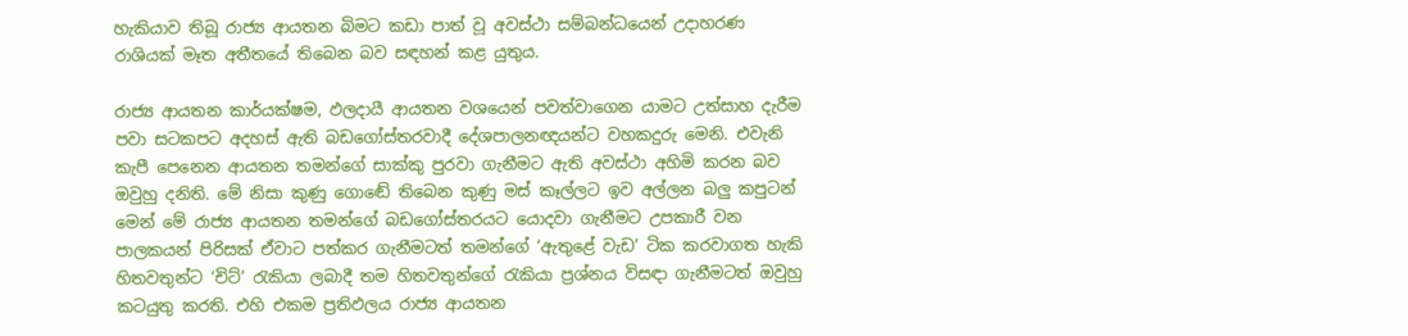හැකියාව තිබූ රාජ්‍ය ආයතන බිමට කඩා පාත් වූ අවස්ථා සම්බන්ධයෙන් උදාහරණ රාශියක් මෑත අතීතයේ තිබෙන බව සඳහන් කළ යුතුය.

රාජ්‍ය ආයතන කාර්යක්ෂම, ඵලදායී ආයතන වශයෙන් පවත්වාගෙන යාමට උත්සාහ දැරීම පවා සටකපට අදහස් ඇති බඩගෝස්තරවාදී දේශපාලනඥයන්ට වහකදුරු මෙනි. එවැනි කැපී පෙනෙන ආයතන තමන්ගේ සාක්කු පුරවා ගැනීමට ඇති අවස්ථා අහිමි කරන බව ඔවුහු දනිති. මේ නිසා කුණු ගොඬේ තිබෙන කුණු මස් කෑල්ලට ඉව අල්ලන බලු‍ කපුටන් මෙන් මේ රාජ්‍ය ආයතන තමන්ගේ බඩගෝස්තරයට යොදවා ගැනීමට උපකාරී වන පාලකයන් පිරිසක් ඒවාට පත්කර ගැනීමටත් තමන්ගේ ‘ඇතුළේ වැඩ’ ටික කරවාගත හැකි හිතවතුන්ට ‘චිට්’ රැකියා ලබාදී තම හිතවතුන්ගේ රැකියා ප්‍රශ්නය විසඳා ගැනීමටත් ඔවුහු කටයුතු කරති. එහි එකම ප්‍රතිඵලය රාජ්‍ය ආයතන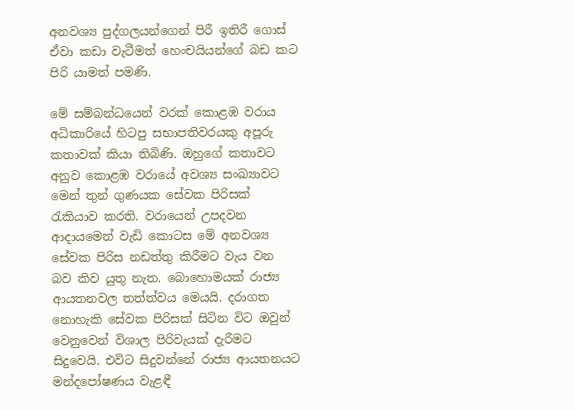අනවශ්‍ය පුද්ගලයන්ගෙන් පිරී ඉතිරී ගොස් ඒවා කඩා වැටීමත් හෙංචයියන්ගේ බඩ කට පිරි යාමත් පමණි.

මේ සම්බන්ධයෙන් වරක් කොළඹ වරාය අධිකාරියේ හිටපු සභාපතිවරයකු අපූරු කතාවක් කියා තිබිණි. ඔහුගේ කතාවට අනුව කොළඹ වරායේ අවශ්‍ය සංඛ්‍යාවට මෙන් තුන් ගුණයක සේවක පිරිසක් රැකියාව කරති. වරායෙන් උපදවන ආදායමෙන් වැඩි කොටස මේ අනවශ්‍ය සේවක පිරිස නඩත්තු කිරීමට වැය වන බව කිව යුතු නැත. බොහොමයක් රාජ්‍ය ආයතනවල තත්ත්වය මෙයයි. දරාගත නොහැකි සේවක පිරිසක් සිටින විට ඔවුන් වෙනුවෙන් විශාල පිරිවැයක් දැරීමට සිදුවෙයි. එවිට සිදුවන්නේ රාජ්‍ය ආයතනයට මන්දපෝෂණය වැළඳී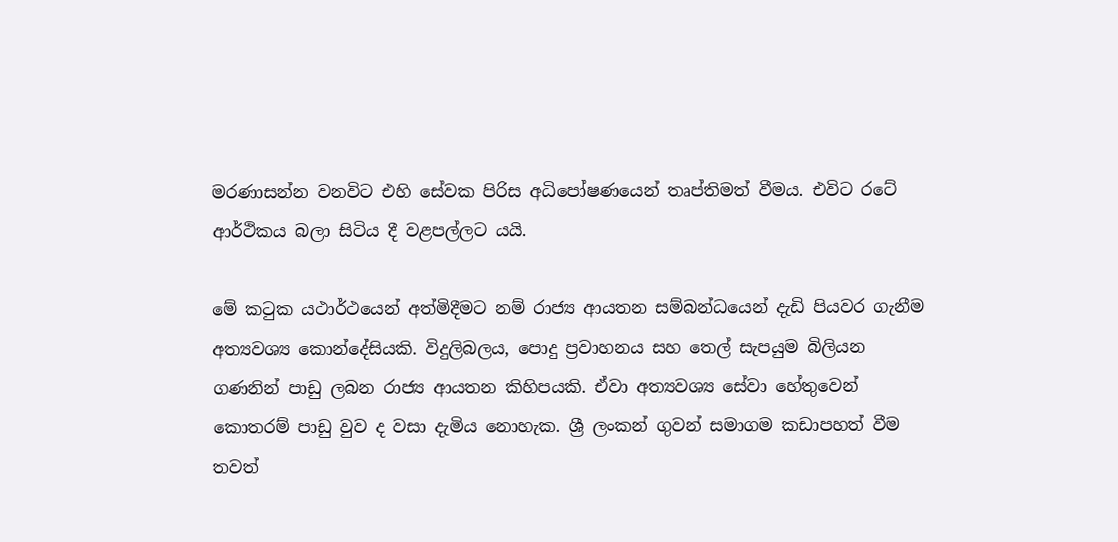මරණාසන්න වනවිට එහි සේවක පිරිස අධිපෝෂණයෙන් තෘප්තිමත් වීමය. එවිට රටේ ආර්ථිකය බලා සිටිය දී වළපල්ලට යයි.

මේ කටුක යථාර්ථයෙන් අත්මිදීමට නම් රාජ්‍ය ආයතන සම්බන්ධයෙන් දැඩි පියවර ගැනීම අත්‍යවශ්‍ය කොන්දේසියකි. විදුලිබලය, පොදු ප්‍රවාහනය සහ තෙල් සැපයුම බිලියන ගණනින් පාඩු ලබන රාජ්‍ය ආයතන කිහිපයකි. ඒවා අත්‍යවශ්‍ය සේවා හේතුවෙන් කොතරම් පාඩු වුව ද වසා දැමිය නොහැක. ශ්‍රී ලංකන් ගුවන් සමාගම කඩාපහත් වීම තවත්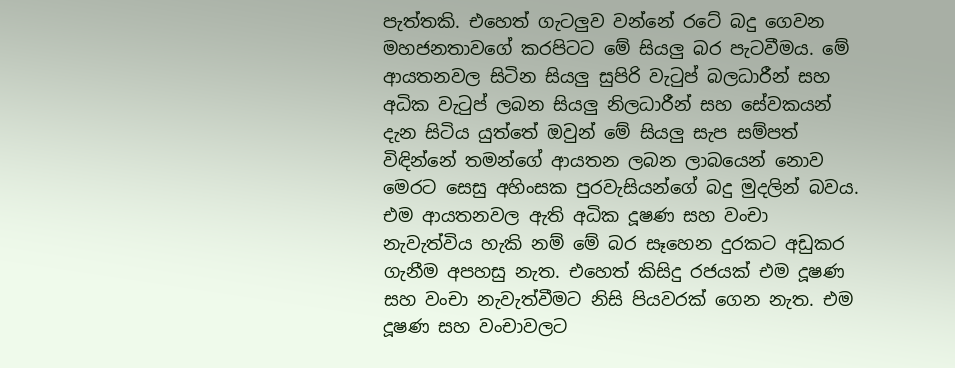පැත්තකි. එහෙත් ගැටලු‍ව වන්නේ රටේ බදු ගෙවන මහජනතාවගේ කරපිටට මේ සියලු‍ බර පැටවීමය. මේ ආයතනවල සිටින සියලු‍ සුපිරි වැටුප් බලධාරීන් සහ අධික වැටුප් ලබන සියලු‍ නිලධාරීන් සහ සේවකයන් දැන සිටිය යුත්තේ ඔවුන් මේ සියලු‍ සැප සම්පත් විඳින්නේ තමන්ගේ ආයතන ලබන ලාබයෙන් නොව මෙරට සෙසු අහිංසක පුරවැසියන්ගේ බදු මුදලින් බවය. එම ආයතනවල ඇති අධික දූෂණ සහ වංචා නැවැත්විය හැකි නම් මේ බර සෑහෙන දුරකට අඩුකර ගැනීම අපහසු නැත. එහෙත් කිසිදු රජයක් එම දූෂණ සහ වංචා නැවැත්වීමට නිසි පියවරක් ගෙන නැත. එම දූෂණ සහ වංචාවලට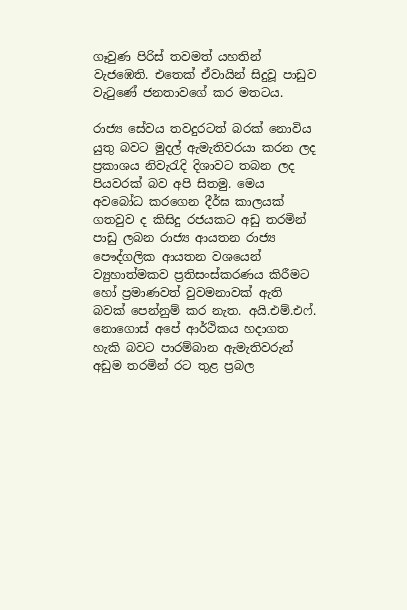ගෑවුණ පිරිස් තවමත් යහතින් වැජඹෙති. එතෙක් ඒවායින් සිදුවූ පාඩුව වැටුණේ ජනතාවගේ කර මතටය.

රාජ්‍ය සේවය තවදුරටත් බරක් නොවිය යුතු බවට මුදල් ඇමැතිවරයා කරන ලද ප්‍රකාශය නිවැරැදි දිශාවට තබන ලද පියවරක් බව අපි සිතමු. මෙය අවබෝධ කරගෙන දීර්ඝ කාලයක් ගතවුව ද කිසිදු රජයකට අඩු තරමින් පාඩු ලබන රාජ්‍ය ආයතන රාජ්‍ය පෞද්ගලික ආයතන වශයෙන් ව්‍යුහාත්මකව ප්‍රතිසංස්කරණය කිරීමට හෝ ප්‍රමාණවත් වුවමනාවක් ඇති බවක් පෙන්නුම් කර නැත. අයි.එම්.එෆ්. නොගොස් අපේ ආර්ථිකය හදාගත හැකි බවට පාරම්බාන ඇමැතිවරුන් අඩුම තරමින් රට තුළ ප්‍රබල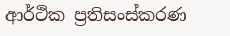ආර්ථික ප්‍රතිසංස්කරණ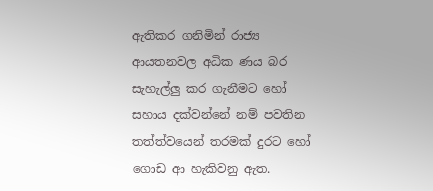ඇතිකර ගනිමින් රාජ්‍ය ආයතනවල අධික ණය බර සැහැල්ලු‍ කර ගැනීමට හෝ සහාය දක්වන්නේ නම් පවතින තත්ත්වයෙන් තරමක් දුරට හෝ ගොඩ ආ හැකිවනු ඇත.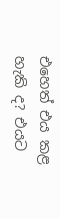එහෙත් එය කළ හැකි ද? එයට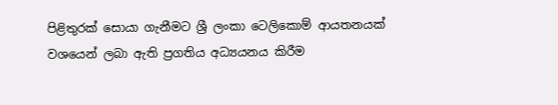පිළිතුරක් සොයා ගැනීමට ශ්‍රී ලංකා ටෙලිකොම් ආයතනයක් වශයෙන් ලබා ඇති ප්‍රගතිය අධ්‍යයනය කිරීම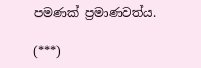පමණක් ප්‍රමාණවත්ය.

(***)